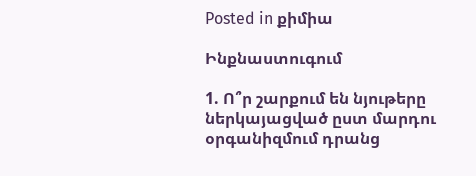Posted in քիմիա

Ինքնաստուգում

1. Ո՞ր շարքում են նյութերը ներկայացված ըստ մարդու օրգանիզմում դրանց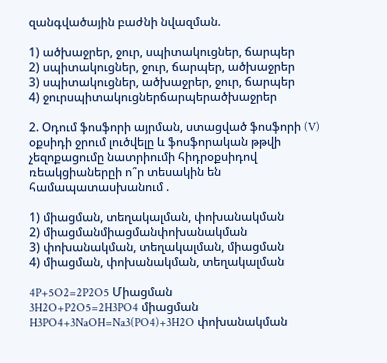զանգվածային բաժնի նվազման.

1) ածխաջրեր, ջուր, սպիտակուցներ, ճարպեր
2) սպիտակուցներ, ջուր, ճարպեր, ածխաջրեր
3) սպիտակուցներ, ածխաջրեր, ջուր, ճարպեր
4) ջուրսպիտակուցներճարպերածխաջրեր

2. Օդում ֆոսֆորի այրման, ստացված ֆոսֆորի (V) օքսիդի ջրում լուծվելը և ֆոսֆորական թթվի չեզոքացումը նատրիումի հիդրօքսիդով ռեակցիաներըի ո՞ր տեսակին են համապատասխանում .

1) միացման, տեղակալման, փոխանակման
2) միացմանմիացմանփոխանակման
3) փոխանակման, տեղակալման, միացման
4) միացման, փոխանակման, տեղակալման

4P+5O2=2P2O5 Միացման
3H2O+P2O5=2H3PO4 միացման
H3PO4+3NaOH=Na3(PO4)+3H2O փոխանակման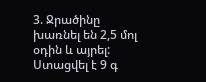3. Ջրածինը խառնել են 2,5 մոլ օդին և այրել: Ստացվել է 9 գ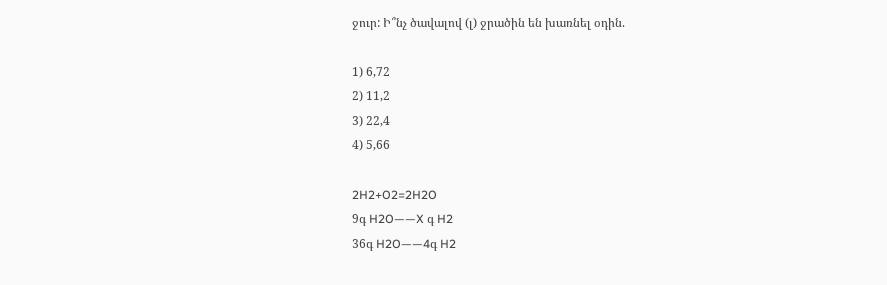ջուր: Ի՞նչ ծավալով (լ) ջրածին են խառնել օդին.

1) 6,72
2) 11,2
3) 22,4
4) 5,66

2H2+O2=2H2O
9գ H2O——X գ H2
36գ H2O——4գ H2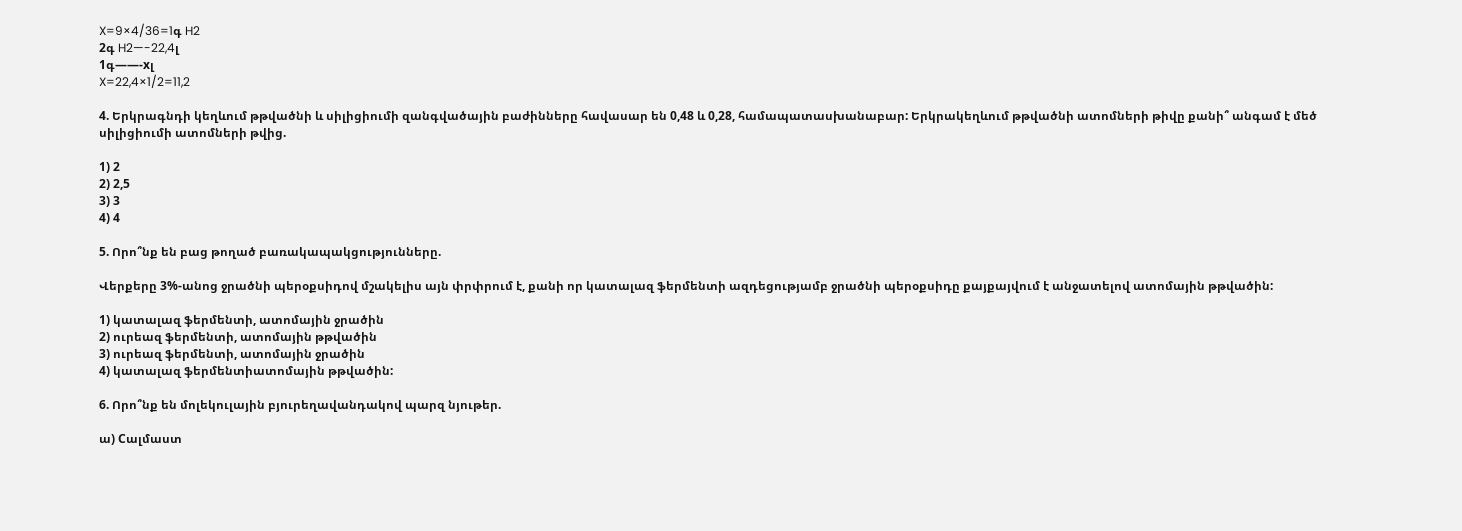X=9×4/36=1գ H2
2գ H2—-22,4լ
1գ——-xլ
X=22,4×1/2=11,2

4. Երկրագնդի կեղևում թթվածնի և սիլիցիումի զանգվածային բաժինները հավասար են 0,48 և 0,28, համապատասխանաբար: Երկրակեղևում թթվածնի ատոմների թիվը քանի՞ անգամ է մեծ սիլիցիումի ատոմների թվից.

1) 2
2) 2,5
3) 3
4) 4

5. Որո՞նք են բաց թողած բառակապակցությունները.

Վերքերը 3%-անոց ջրածնի պերօքսիդով մշակելիս այն փրփրում է, քանի որ կատալազ ֆերմենտի ազդեցությամբ ջրածնի պերօքսիդը քայքայվում է անջատելով ատոմային թթվածին:

1) կատալազ ֆերմենտի, ատոմային ջրածին
2) ուրեազ ֆերմենտի, ատոմային թթվածին
3) ուրեազ ֆերմենտի, ատոմային ջրածին
4) կատալազ ֆերմենտիատոմային թթվածին:

6. Որո՞նք են մոլեկուլային բյուրեղավանդակով պարզ նյութեր.

ա) Cալմաստ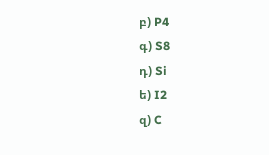բ) P4
գ) S8
դ) Si
ե) I2
զ) C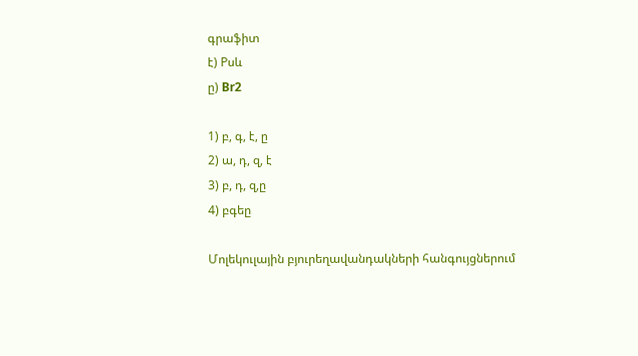գրաֆիտ
է) Pսև
ը) Br2

1) բ, գ, է, ը
2) ա, դ, զ, է
3) բ, դ, զ,ը
4) բգեը

Մոլեկուլային բյուրեղավանդակների հանգույցներում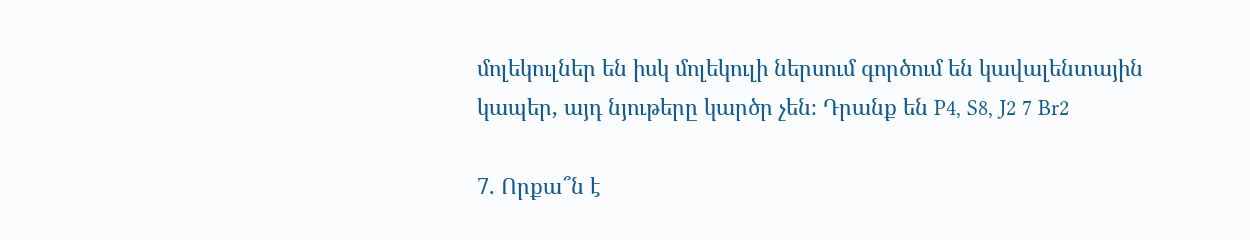մոլեկուլներ են իսկ մոլեկուլի ներսում գործում են կավալենտային կապեր, այդ նյութերը կարծր չեն։ Դրանք են P4, S8, J2 7 Br2

7. Որքա՞ն է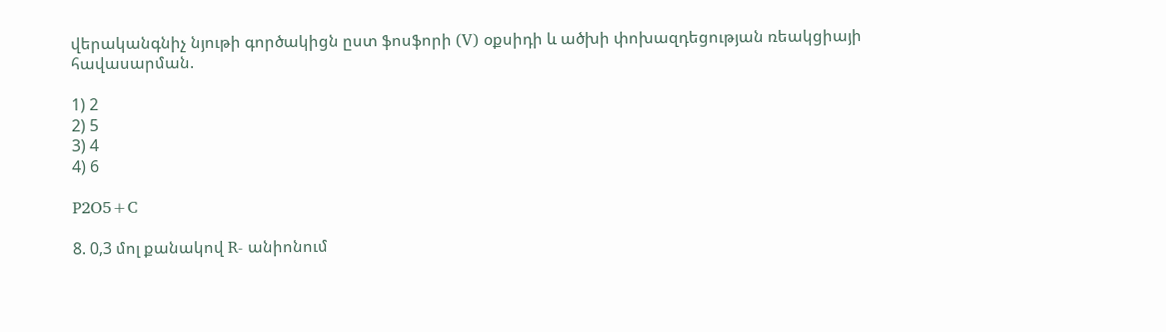վերականգնիչ նյութի գործակիցն ըստ ֆոսֆորի (V) օքսիդի և ածխի փոխազդեցության ռեակցիայի հավասարման.

1) 2
2) 5
3) 4
4) 6

P2O5+C

8. 0,3 մոլ քանակով R- անիոնում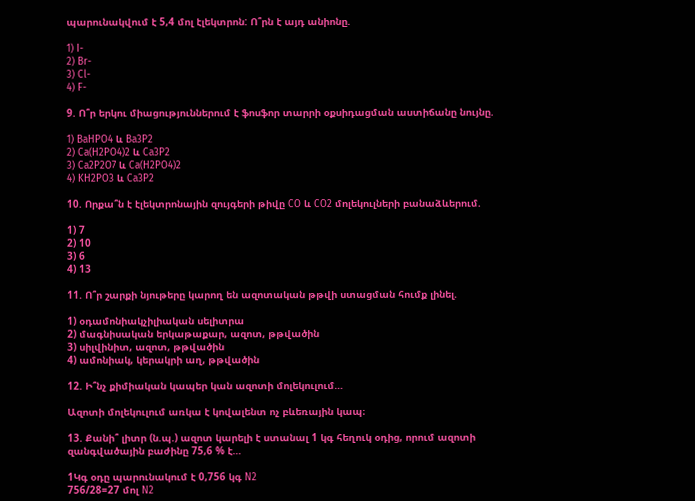պարունակվում է 5,4 մոլ էլեկտրոն: Ո՞րն է այդ անիոնը.

1) I-
2) Br-
3) Cl-
4) F-

9. Ո՞ր երկու միացություններում է ֆոսֆոր տարրի օքսիդացման աստիճանը նույնը.

1) BaHPO4 և Ba3P2
2) Ca(H2PO4)2 և Ca3P2
3) Ca2P2O7 և Ca(H2PO4)2
4) KH2PO3 և Ca3P2

10. Որքա՞ն է էլեկտրոնային զույգերի թիվը CO և CO2 մոլեկուլների բանաձևերում.

1) 7
2) 10
3) 6
4) 13

11. Ո՞ր շարքի նյութերը կարող են ազոտական թթվի ստացման հումք լինել.

1) օդամոնիակչիլիական սելիտրա
2) մագնիսական երկաթաքար, ազոտ, թթվածին
3) սիլվինիտ, ազոտ, թթվածին
4) ամոնիակ, կերակրի աղ, թթվածին

12. Ի՞նչ քիմիական կապեր կան ազոտի մոլեկուլում…

Ազոտի մոլեկուլում առկա է կովալենտ ոչ բևեռային կապ։

13. Քանի՞ լիտր (ն.պ.) ազոտ կարելի է ստանալ 1 կգ հեղուկ օդից, որում ազոտի զանգվածային բաժինը 75,6 % է…

1Կգ օդը պարունակում է 0,756 կգ N2
756/28=27 մոլ N2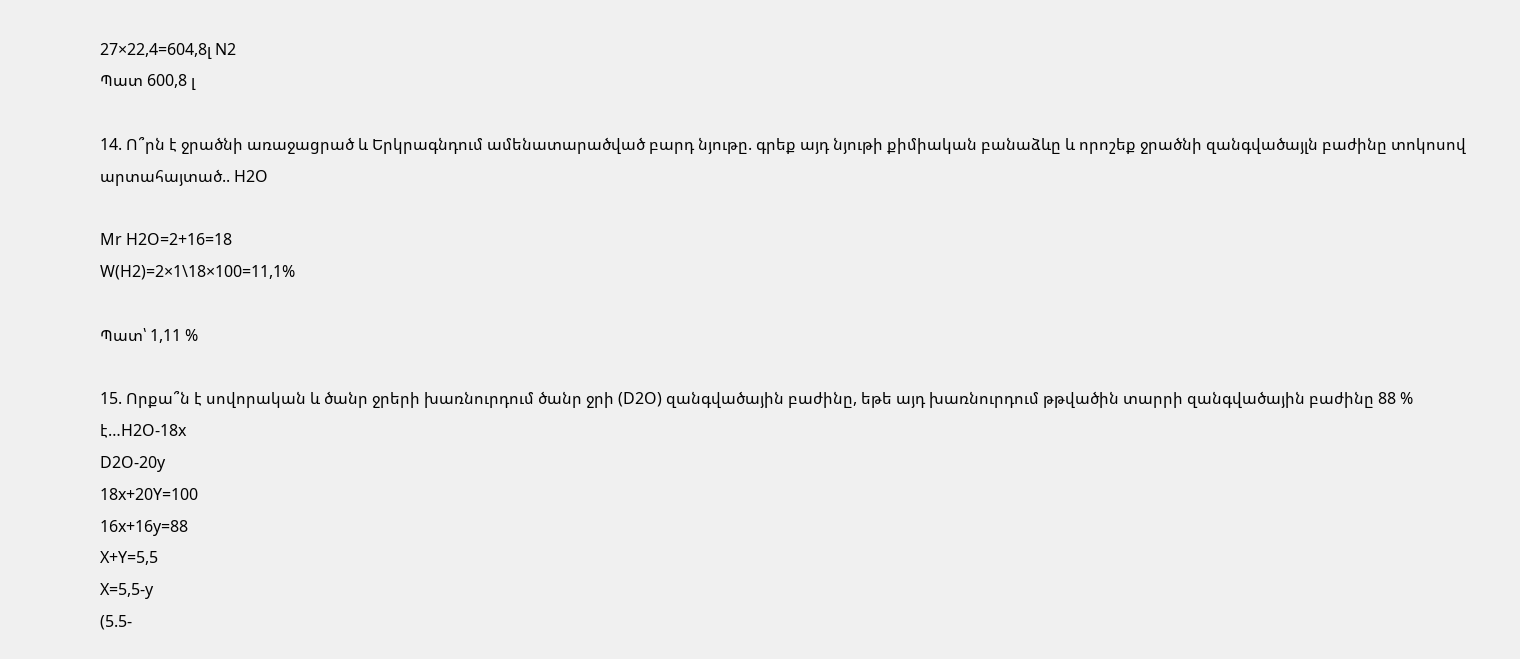27×22,4=604,8լ N2
Պատ 600,8 լ

14. Ո՞րն է ջրածնի առաջացրած և Երկրագնդում ամենատարածված բարդ նյութը. գրեք այդ նյութի քիմիական բանաձևը և որոշեք ջրածնի զանգվածայլն բաժինը տոկոսով արտահայտած.. H2O

Mr H2O=2+16=18
W(H2)=2×1\18×100=11,1%

Պատ՝ 1,11 %

15. Որքա՞ն է սովորական և ծանր ջրերի խառնուրդում ծանր ջրի (D2O) զանգվածային բաժինը, եթե այդ խառնուրդում թթվածին տարրի զանգվածային բաժինը 88 % է…H2O-18x
D2O-20y
18x+20Y=100
16x+16y=88
X+Y=5,5
X=5,5-y
(5.5-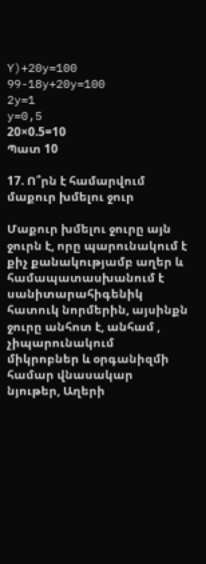Y)+20y=100
99-18y+20y=100
2y=1
y=0,5
20×0.5=10
Պատ 10

17. Ո՞րն է համարվում մաքուր խմելու ջուր

Մաքուր խմելու ջուրը այն ջուրն է, որը պարունակում է քիչ քանակությամբ աղեր և համապատասխանում է սանիտարահիգենիկ հատուկ նորմերին, այսինքն ջուրը անհոտ է, անհամ , չիպարունակում միկրոբներ և օրգանիզմի համար վնասակար նյութեր, Աղերի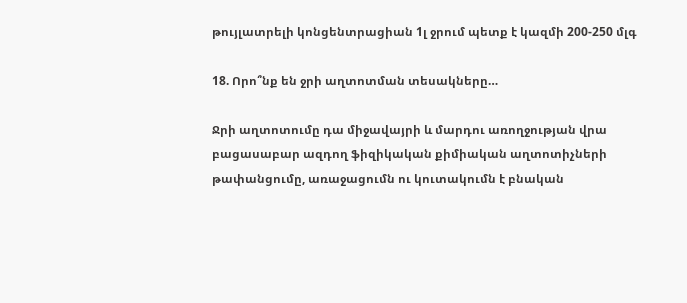թույլատրելի կոնցենտրացիան 1լ ջրում պետք է կազմի 200-250 մլգ

18. Որո՞նք են ջրի աղտոտման տեսակները…

Ջրի աղտոտումը դա միջավայրի և մարդու առողջության վրա բացասաբար ազդող ֆիզիկական քիմիական աղտոտիչների թափանցումը, առաջացումն ու կուտակումն է բնական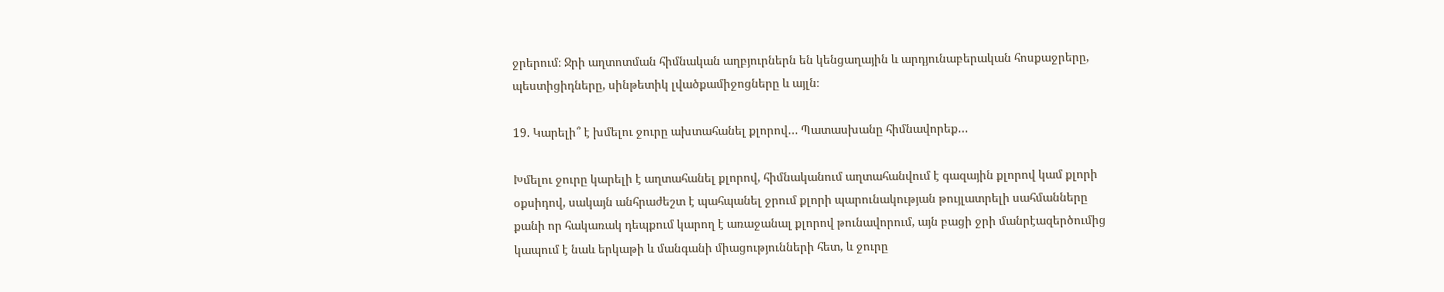ջրերում։ Ջրի աղտոտման հիմնական աղբյուրներն են կենցաղային և արդյունաբերական հոսքաջրերը, պեստիցիդները, սինթետիկ լվածքամիջոցները և այլն։

19. Կարելի՞ է խմելու ջուրը ախտահանել քլորով… Պատասխանը հիմնավորեք…

Խմելու ջուրը կարելի է աղտահանել քլորով, հիմնականում աղտահանվում է գազային քլորով կամ քլորի օքսիդով, սակայն անհրաժեշտ է պահպանել ջրում քլորի պարունակության թույլատրելի սահմանները քանի որ հակառակ դեպքում կարող է առաջանալ քլորով թունավորում, այն բացի ջրի մանրէազերծումից կապում է նաև երկաթի և մանգանի միացությունների հետ, և ջուրը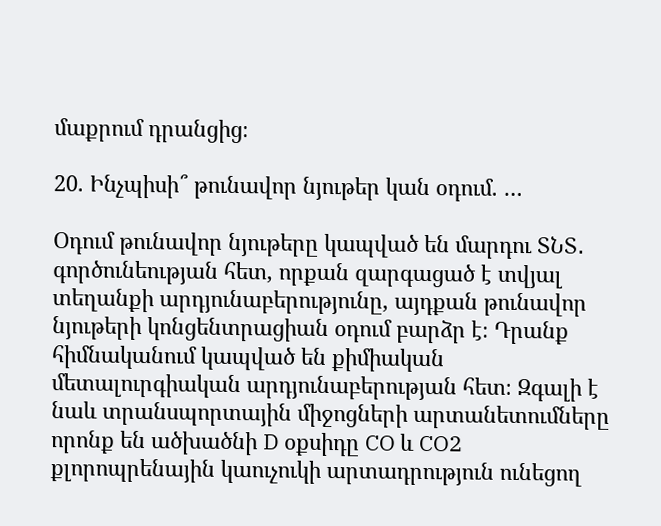մաքրում դրանցից։

20. Ինչպիսի՞ թունավոր նյութեր կան օդում. …

Օդում թունավոր նյութերը կապված են մարդու ՏՆՏ․ գործունեության հետ, որքան զարգացած է տվյալ տեղանքի արդյունաբերությունը, այդքան թունավոր նյութերի կոնցենտրացիան օդում բարձր է։ Դրանք հիմնականում կապված են քիմիական մետալուրգիական արդյունաբերության հետ։ Զգալի է նաև տրանսպորտային միջոցների արտանետումները որոնք են ածխածնի D օքսիդը CO և CO2 քլորոպրենային կաուչուկի արտադրություն ունեցող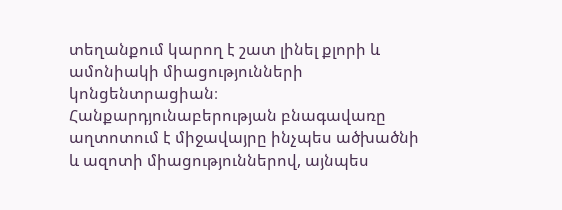տեղանքում կարող է շատ լինել քլորի և ամոնիակի միացությունների կոնցենտրացիան։ Հանքարդյունաբերության բնագավառը աղտոտում է միջավայրը ինչպես ածխածնի և ազոտի միացություններով, այնպես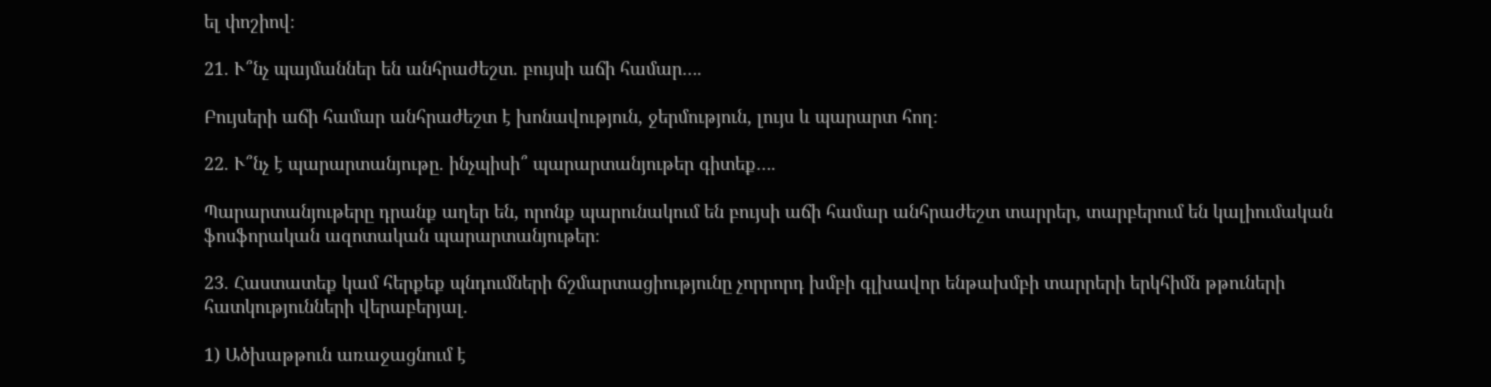ել փոշիով։

21. Ւ՞նչ պայմաններ են անհրաժեշտ. բույսի աճի համար….

Բույսերի աճի համար անհրաժեշտ է խոնավություն, ջերմություն, լույս և պարարտ հող։

22. Ւ՞նչ է պարարտանյութը. ինչպիսի՞ պարարտանյութեր գիտեք….

Պարարտանյութերը դրանք աղեր են, որոնք պարունակում են բույսի աճի համար անհրաժեշտ տարրեր, տարբերում են կալիումական ֆոսֆորական ազոտական պարարտանյութեր։

23. Հաստատեք կամ հերքեք պնդումների ճշմարտացիությունը չորրորդ խմբի գլխավոր ենթախմբի տարրերի երկհիմն թթուների հատկությունների վերաբերյալ.

1) Ածխաթթուն առաջացնում է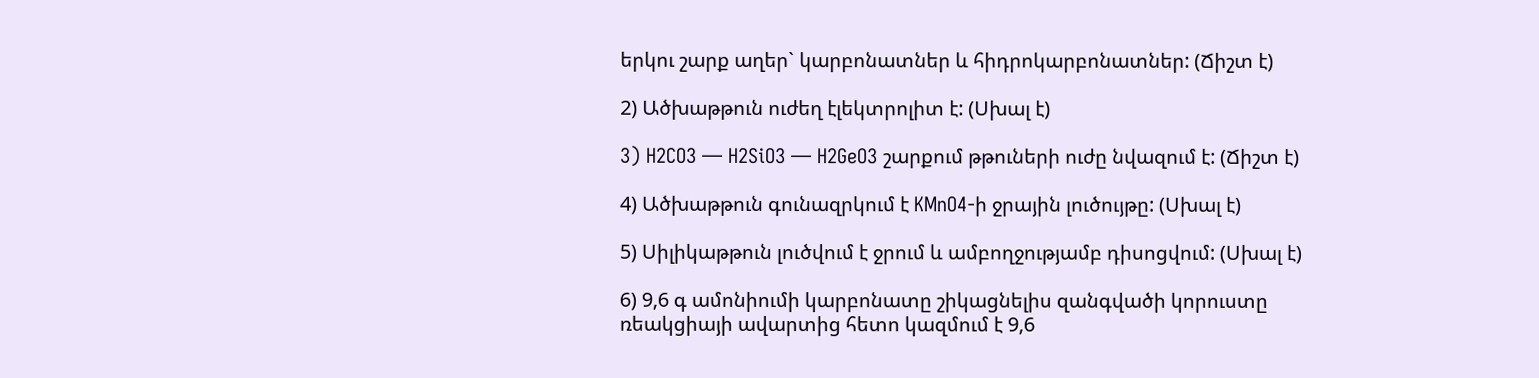երկու շարք աղեր` կարբոնատներ և հիդրոկարբոնատներ: (Ճիշտ է)

2) Ածխաթթուն ուժեղ էլեկտրոլիտ է: (Սխալ է)

3) H2CO3 — H2SiO3 — H2GeO3 շարքում թթուների ուժը նվազում է: (Ճիշտ է)

4) Ածխաթթուն գունազրկում է KMnO4-ի ջրային լուծույթը: (Սխալ է)

5) Սիլիկաթթուն լուծվում է ջրում և ամբողջությամբ դիսոցվում: (Սխալ է)

6) 9,6 գ ամոնիումի կարբոնատը շիկացնելիս զանգվածի կորուստը ռեակցիայի ավարտից հետո կազմում է 9,6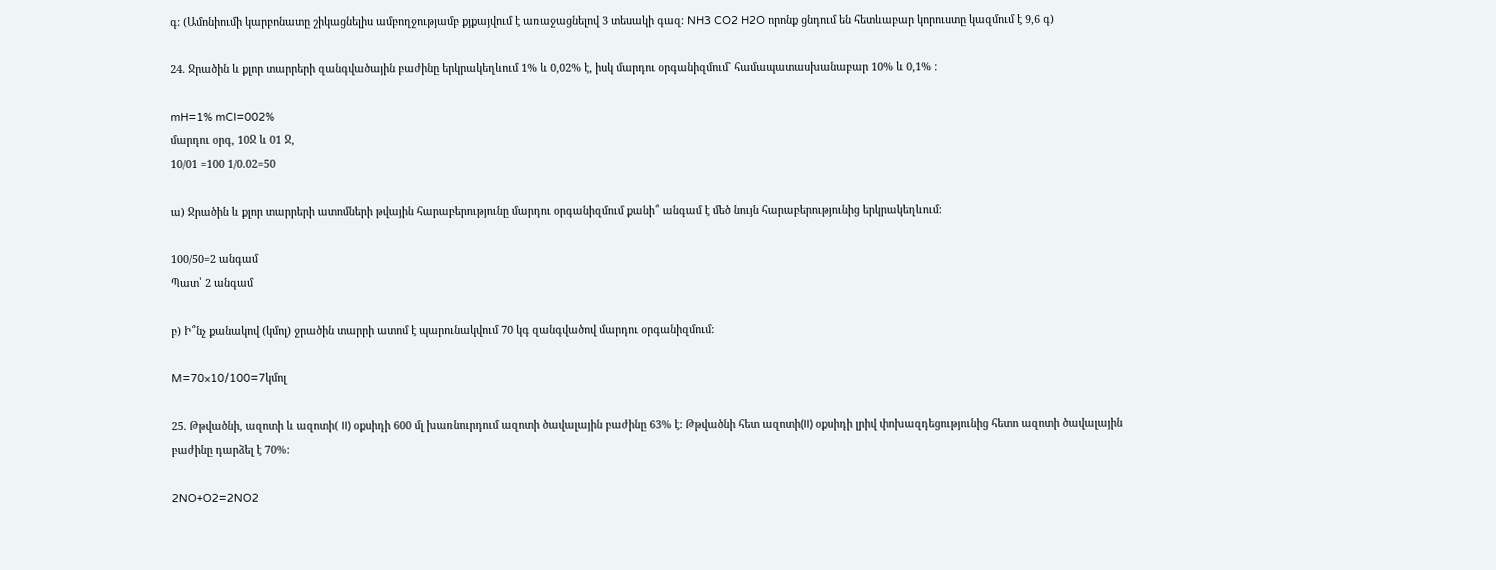գ: (Ամոնիումի կարբոնատը շիկացնելիս ամբողջությամբ քյքայվում է առաջացնելով 3 տեսակի գազ։ NH3 CO2 H2O որոնք ցնդում են հետևաբար կորուստը կազմում է 9,6 գ)

24. Ջրածին և քլոր տարրերի զանգվածային բաժինը երկրակեղևում 1% և 0,02% է, իսկ մարդու օրգանիզմում` համապատասխանաբար 10% և 0,1% :

mH=1% mCl=002%
մարդու օրգ, 10Ջ և 01 Ջ,
10/01 =100 1/0.02=50

ա) Ջրածին և քլոր տարրերի ատոմների թվային հարաբերությունը մարդու օրգանիզմում քանի՞ անգամ է մեծ նույն հարաբերությունից երկրակեղևում:

100/50=2 անգամ
Պատ՝ 2 անգամ

բ) Ի՞նչ քանակով (կմոլ) ջրածին տարրի ատոմ է պարունակվում 70 կգ զանգվածով մարդու օրգանիզմում:

M=70×10/100=7կմոլ

25. Թթվածնի, ազոտի և ազոտի( II) օքսիդի 600 մլ խառնուրդում ազոտի ծավալային բաժինը 63% է: Թթվածնի հետ ազոտի(II) օքսիդի լրիվ փոխազդեցությունից հետո ազոտի ծավալային բաժինը դարձել է 70%:

2NO+O2=2NO2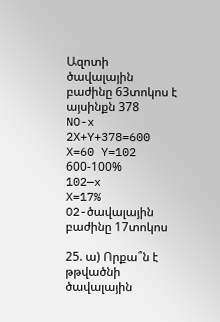Ազոտի ծավալային բաժինը 63տոկոս է այսինքն 378
NO-x 2X+Y+378=600
X=60 Y=102
600-100%
102—x
X=17%
O2-ծավալային բաժինը 17տոկոս

25. ա) Որքա՞ն է թթվածնի ծավալային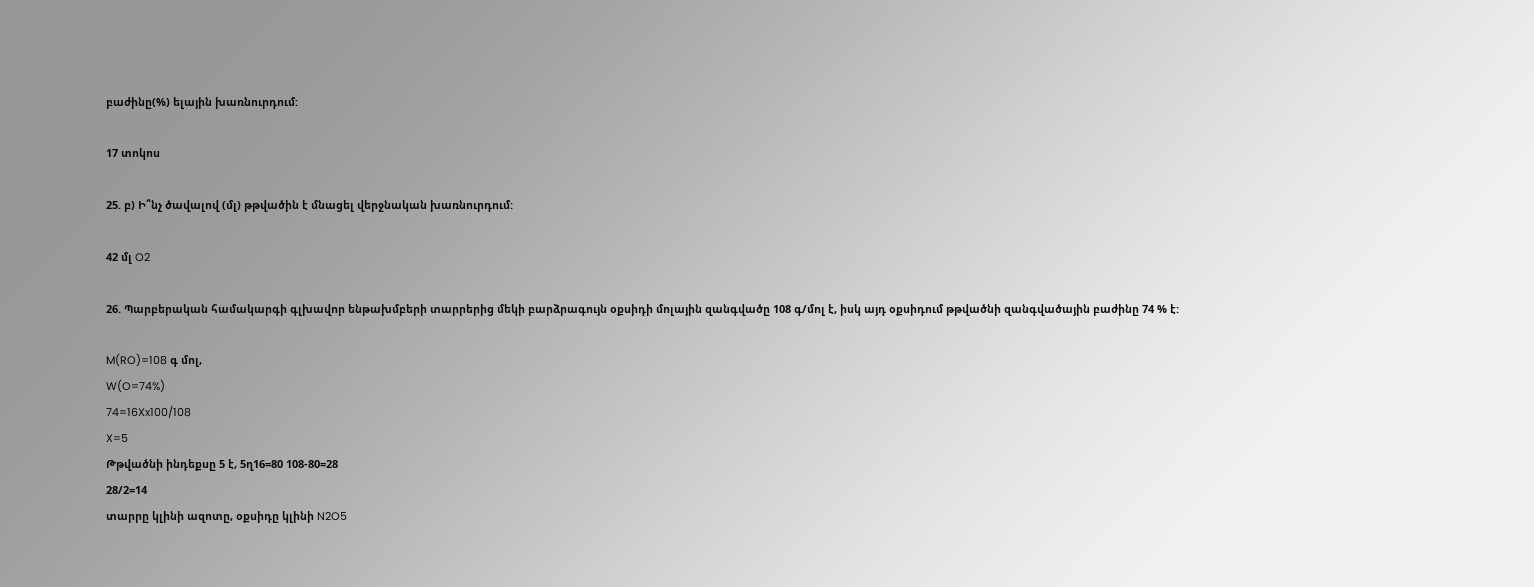բաժինը(%) ելային խառնուրդում:

17 տոկոս

25. բ) Ի՞նչ ծավալով (մլ) թթվածին է մնացել վերջնական խառնուրդում:

42 մլ O2

26. Պարբերական համակարգի գլխավոր ենթախմբերի տարրերից մեկի բարձրագույն օքսիդի մոլային զանգվածը 108 գ/մոլ է, իսկ այդ օքսիդում թթվածնի զանգվածային բաժինը 74 % է:

M(RO)=108 գ մոլ,
W(O=74%)
74=16Xx100/108
X=5
Թթվածնի ինդեքսը 5 է, 5ղ16=80 108-80=28
28/2=14
տարրը կլինի ազոտը, օքսիդը կլինի N2O5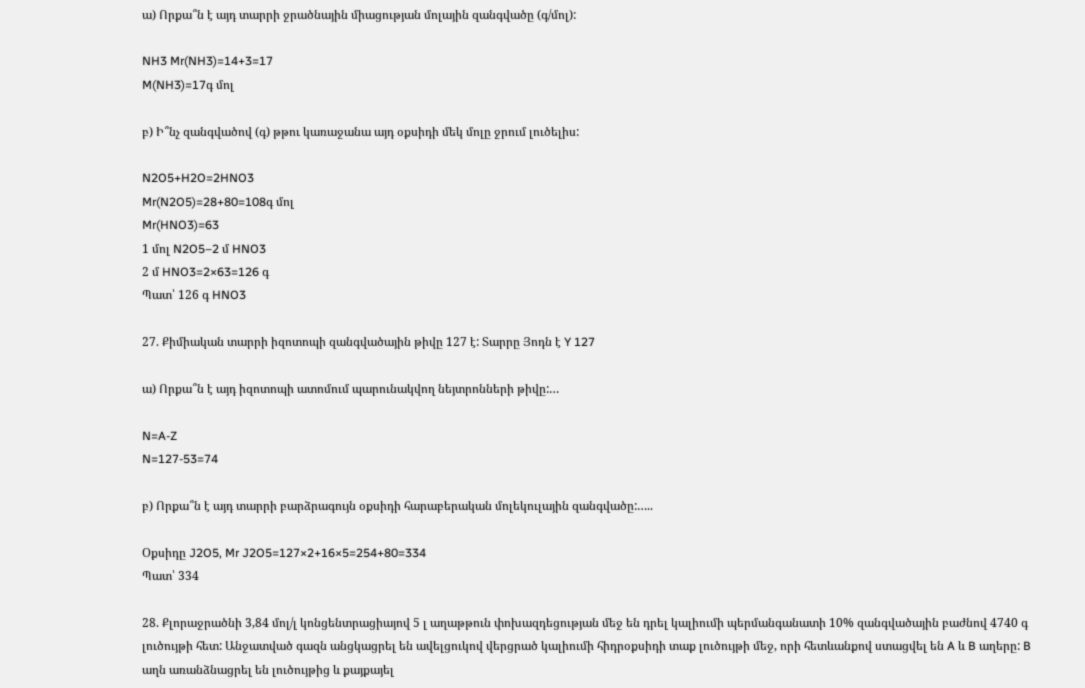ա) Որքա՞ն է այդ տարրի ջրածնային միացության մոլային զանգվածը (գ/մոլ):

NH3 Mr(NH3)=14+3=17
M(NH3)=17գ մոլ

բ) Ի՞նչ զանգվածով (գ) թթու կառաջանա այդ օքսիդի մեկ մոլը ջրում լուծելիս:

N2O5+H2O=2HNO3
Mr(N2O5)=28+80=108գ մոլ
Mr(HNO3)=63
1 մոլ N2O5–2 մ HNO3
2 մ HNO3=2×63=126 գ
Պատ՝ 126 գ HNO3

27. Քիմիական տարրի իզոտոպի զանգվածային թիվը 127 է: Տարրը Յոդն է Y 127

ա) Որքա՞ն է այդ իզոտոպի ատոմում պարունակվող նեյտրոնների թիվը:…

N=A-Z
N=127-53=74

բ) Որքա՞ն է այդ տարրի բարձրագույն օքսիդի հարաբերական մոլեկուլային զանգվածը:…..

Օքսիդը J2O5, Mr J2O5=127×2+16×5=254+80=334
Պատ՝ 334

28. Քլորաջրածնի 3,84 մոլ/լ կոնցենտրացիայով 5 լ աղաթթուն փոխազդեցության մեջ են դրել կալիումի պերմանգանատի 10% զանգվածային բաժնով 4740 գ լուծույթի հետ: Անջատված գազն անցկացրել են ավելցուկով վերցրած կալիումի հիդրօքսիդի տաք լուծույթի մեջ, որի հետևանքով ստացվել են A և B աղերը: B աղն առանձնացրել են լուծույթից և քայքայել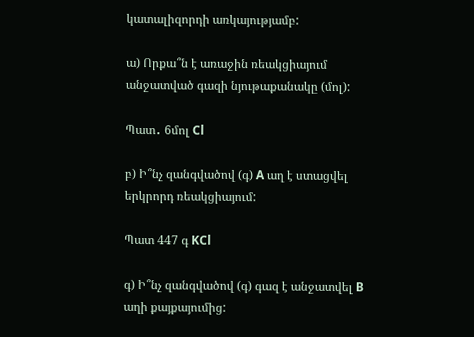կատալիզորդի առկայությամբ:

ա) Որքա՞ն է առաջին ռեակցիայում անջատված գազի նյութաքանակը (մոլ):

Պատ․ 6մոլ Cl

բ) Ի՞նչ զանգվածով (գ) A աղ է ստացվել երկրորդ ռեակցիայում:

Պատ 447 գ KCl

գ) Ի՞նչ զանգվածով (գ) գազ է անջատվել B աղի քայքայումից: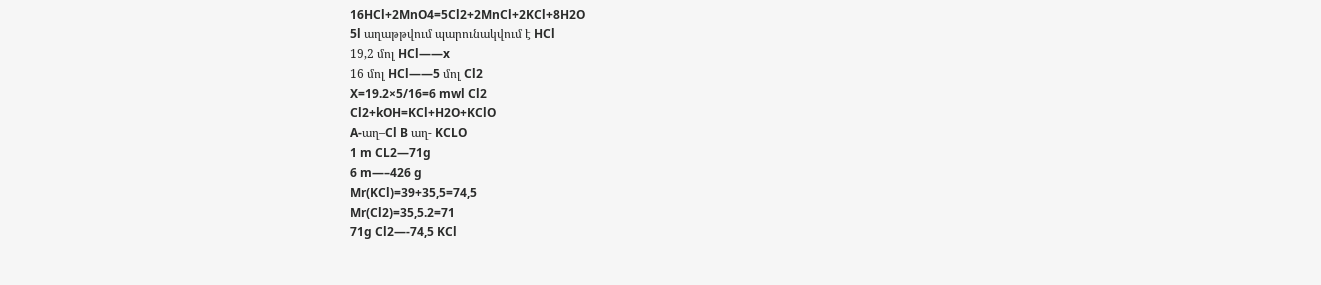16HCl+2MnO4=5Cl2+2MnCl+2KCl+8H2O
5l աղաթթվում պարունակվում է HCl
19,2 մոլ HCl——x
16 մոլ HCl——5 մոլ Cl2
X=19.2×5/16=6 mwl Cl2
Cl2+kOH=KCl+H2O+KClO
A-աղ–Cl B աղ- KCLO
1 m CL2—71g
6 m—–426 g
Mr(KCl)=39+35,5=74,5
Mr(Cl2)=35,5.2=71
71g Cl2—-74,5 KCl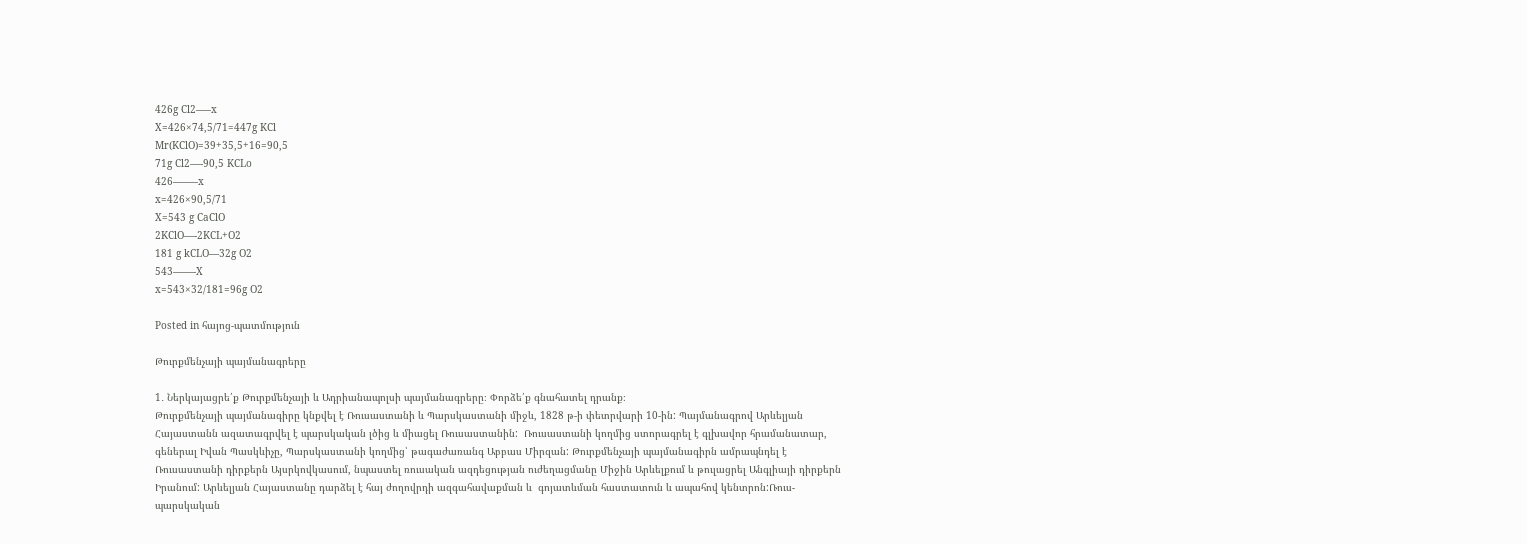426g Cl2—–x
X=426×74,5/71=447g KCl
Mr(KClO)=39+35,5+16=90,5
71g Cl2—-90,5 KCLo
426——–x
x=426×90,5/71
X=543 g CaClO
2KClO—-2KCL+O2
181 g kCLO—32g O2
543——-X
x=543×32/181=96g O2

Posted in հայոց-պատմություն

Թուրքմենչայի պայմանագրերը

1․ Ներկայացրե՛ք Թուրքմենչայի և Ադրիանապոլսի պայմանագրերը։ Փորձե՛ք գնահատել դրանք։
Թուրքմենչայի պայմանագիրը կնքվել է Ռուսաստանի և Պարսկաստանի միջև, 1828 թ-ի փետրվարի 10-ին: Պայմանագրով Արևելյան Հայաստանն ազատագրվել է պարսկական լծից և միացել Ռուսաստանին:  Ռուսաստանի կողմից ստորագրել է գլխավոր հրամանատար, գեներալ Իվան Պասկևիչը, Պարսկաստանի կողմից՝ թագաժառանգ Աբբաս Միրզան: Թուրքմենչայի պայմանագիրն ամրապնդել է Ռուսաստանի դիրքերն Այսրկովկասում, նպաստել ռուսական ազդեցության ուժեղացմանը Միջին Արևելքում և թուլացրել Անգլիայի դիրքերն Իրանում: Արևելյան Հայաստանը դարձել է հայ ժողովրդի ազգահավաքման և  գոյատևման հաստատուն և ապահով կենտրոն:Ռուս-պարսկական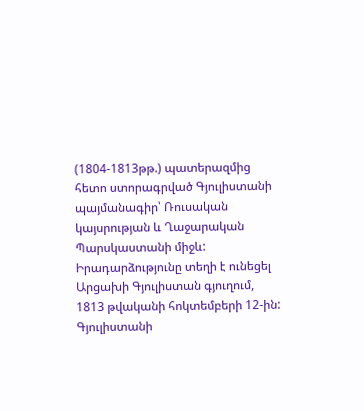(1804-1813թթ.) պատերազմից հետո ստորագրված Գյուլիստանի պայմանագիր՝ Ռուսական կայսրության և Ղաջարական Պարսկաստանի միջև: Իրադարձությունը տեղի է ունեցել Արցախի Գյուլիստան գյուղում, 1813 թվականի հոկտեմբերի 12-ին: Գյուլիստանի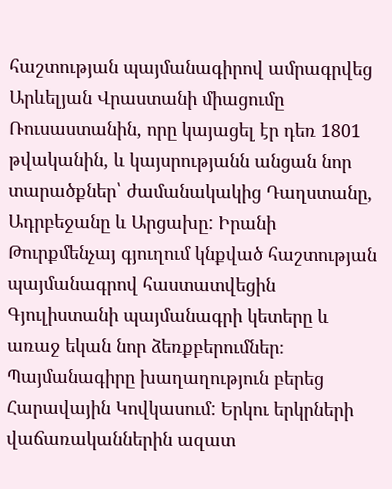հաշտության պայմանագիրով ամրագրվեց Արևելյան Վրաստանի միացումը Ռուսաստանին, որը կայացել էր դեռ 1801 թվականին, և կայսրությանն անցան նոր տարածքներ՝ ժամանակակից Դաղստանը, Ադրբեջանը և Արցախը: Իրանի Թուրքմենչայ գյուղում կնքված հաշտության պայմանագրով հաստատվեցին Գյուլիստանի պայմանագրի կետերը և առաջ եկան նոր ձեռքբերումներ։ Պայմանագիրը խաղաղություն բերեց Հարավային Կովկասում: Երկու երկրների վաճառականներին ազատ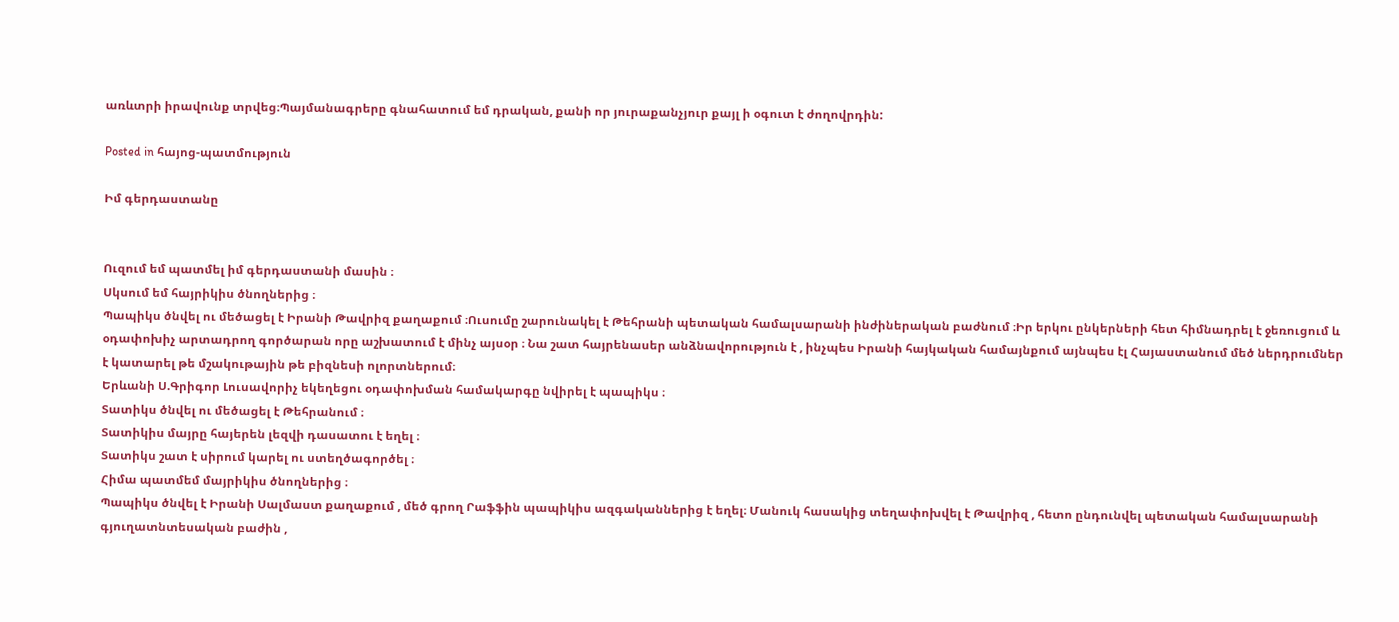առևտրի իրավունք տրվեց։Պայմանագրերը գնահատում եմ դրական, քանի որ յուրաքանչյուր քայլ ի օգուտ է ժողովրդին:

Posted in հայոց-պատմություն

Իմ գերդաստանը


Ուզում եմ պատմել իմ գերդաստանի մասին ։
Սկսում եմ հայրիկիս ծնողներից ։
Պապիկս ծնվել ու մեծացել է Իրանի Թավրիզ քաղաքում ։Ուսումը շարունակել է Թեհրանի պետական համալսարանի ինժիներական բաժնում ։Իր երկու ընկերների հետ հիմնադրել է ջեռուցում և օդափոխիչ արտադրող գործարան որը աշխատում է մինչ այսօր ։ Նա շատ հայրենասեր անձնավորություն է , ինչպես Իրանի հայկական համայնքում այնպես էլ Հայաստանում մեծ ներդրումներ է կատարել թե մշակութային թե բիզնեսի ոլորտներում։
Երևանի Ս.Գրիգոր Լուսավորիչ եկեղեցու օդափոխման համակարգը նվիրել է պապիկս ։
Տատիկս ծնվել ու մեծացել է Թեհրանում ։
Տատիկիս մայրը հայերեն լեզվի դասատու է եղել ։
Տատիկս շատ է սիրում կարել ու ստեղծագործել ։
Հիմա պատմեմ մայրիկիս ծնողներից ։
Պապիկս ծնվել է Իրանի Սալմաստ քաղաքում , մեծ գրող Րաֆֆին պապիկիս ազգականներից է եղել։ Մանուկ հասակից տեղափոխվել է Թավրիզ , հետո ընդունվել պետական համալսարանի գյուղատնտեսական բաժին ,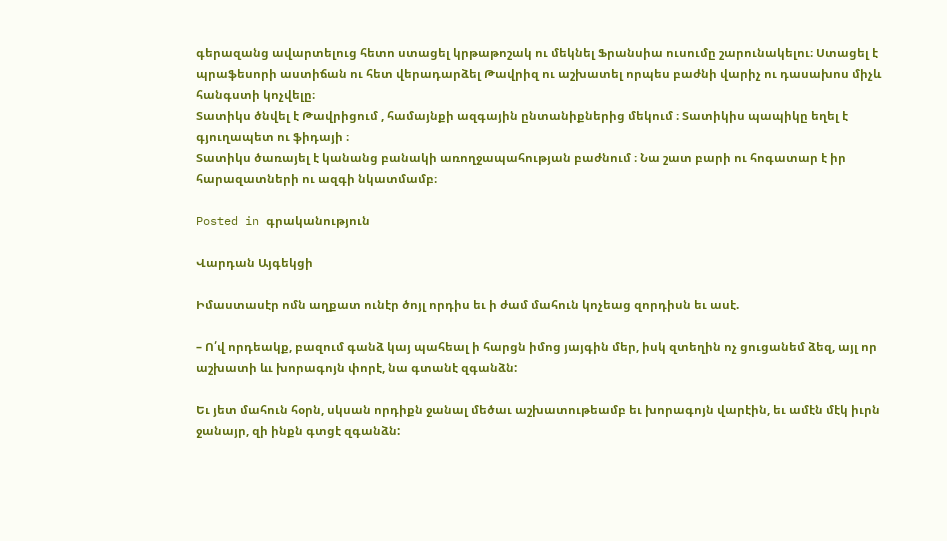գերազանց ավարտելուց հետո ստացել կրթաթոշակ ու մեկնել Ֆրանսիա ուսումը շարունակելու։ Ստացել է պրաֆեսորի աստիճան ու հետ վերադարձել Թավրիզ ու աշխատել որպես բաժնի վարիչ ու դասախոս միչև հանգստի կոչվելը։
Տատիկս ծնվել է Թավրիցում , համայնքի ազգային ընտանիքներից մեկում ։ Տատիկիս պապիկը եղել է գյուղապետ ու ֆիդայի ։
Տատիկս ծառայել է կանանց բանակի առողջապահության բաժնում ։ Նա շատ բարի ու հոգատար է իր հարազատների ու ազգի նկատմամբ։

Posted in գրականություն

Վարդան Այգեկցի

Իմաստասէր ոմն աղքատ ունէր ծոյլ որդիս եւ ի ժամ մահուն կոչեաց զորդիսն եւ ասէ.

– Ո՛վ որդեակք, բազում գանձ կայ պահեալ ի հարցն իմոց յայգին մեր, իսկ զտեղին ոչ ցուցանեմ ձեզ, այլ որ աշխատի ևւ խորագոյն փորէ, նա գտանէ զգանձն:

Եւ յետ մահուն հօրն, սկսան որդիքն ջանալ մեծաւ աշխատութեամբ եւ խորագոյն վարէին, եւ ամէն մէկ իւրն ջանայր, զի ինքն գտցէ զգանձն: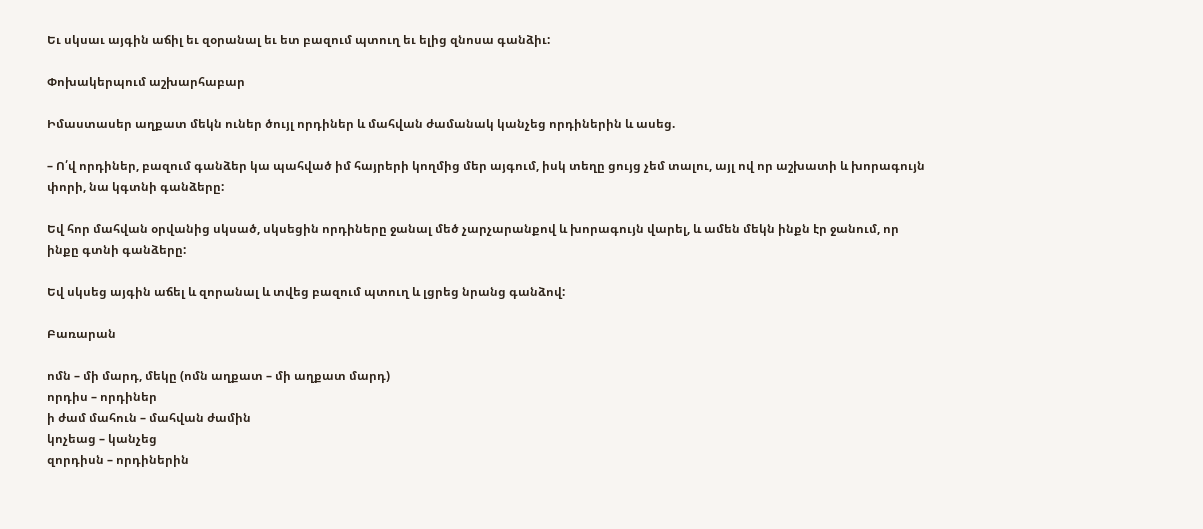Եւ սկսաւ այգին աճիլ եւ զօրանալ եւ ետ բազում պտուղ եւ ելից զնոսա գանձիւ:

Փոխակերպում աշխարհաբար

Իմաստասեր աղքատ մեկն ուներ ծույլ որդիներ և մահվան ժամանակ կանչեց որդիներին և ասեց.

– Ո՛վ որդիներ, բազում գանձեր կա պահված իմ հայրերի կողմից մեր այգում, իսկ տեղը ցույց չեմ տալու, այլ ով որ աշխատի և խորագույն փորի, նա կգտնի գանձերը:

Եվ հոր մահվան օրվանից սկսած, սկսեցին որդիները ջանալ մեծ չարչարանքով և խորագույն վարել, և ամեն մեկն ինքն էր ջանում, որ ինքը գտնի գանձերը:

Եվ սկսեց այգին աճել և զորանալ և տվեց բազում պտուղ և լցրեց նրանց գանձով:

Բառարան

ոմն – մի մարդ, մեկը (ոմն աղքատ – մի աղքատ մարդ)
որդիս – որդիներ
ի ժամ մահուն – մահվան ժամին
կոչեաց – կանչեց
զորդիսն – որդիներին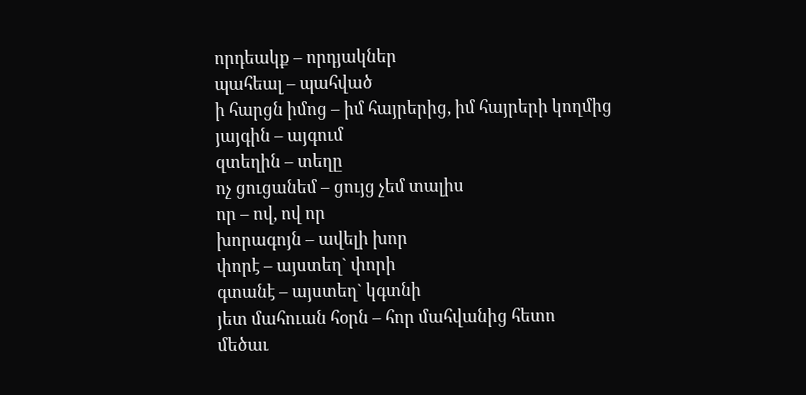որդեակք – որդյակներ
պահեալ – պահված
ի հարցն իմոց – իմ հայրերից, իմ հայրերի կողմից
յայգին – այգում
զտեղին – տեղը
ոչ ցուցանեմ – ցույց չեմ տալիս
որ – ով, ով որ
խորագոյն – ավելի խոր
փորէ – այստեղ` փորի
գտանէ – այստեղ` կգտնի
յետ մահուան հօրն – հոր մահվանից հետո
մեծաւ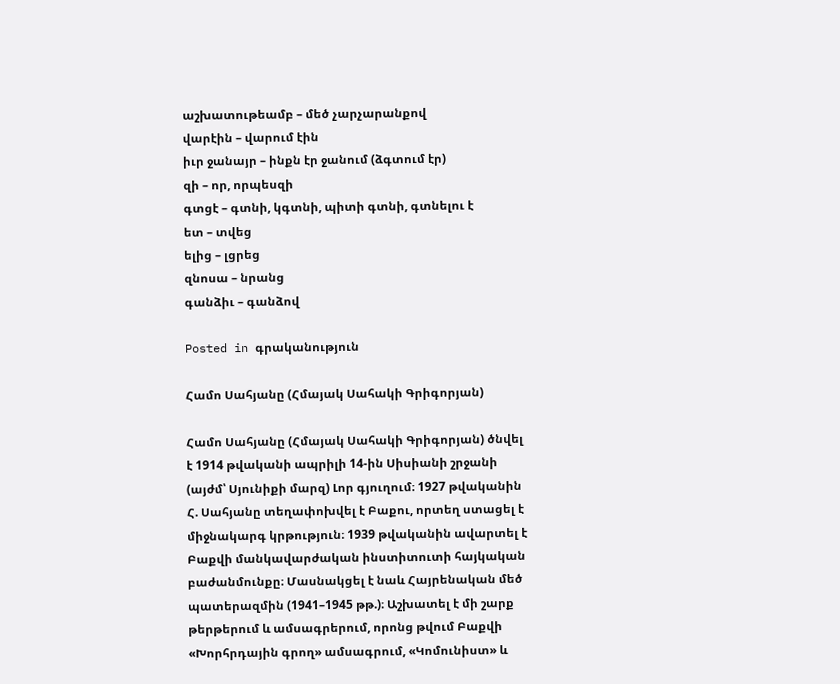աշխատութեամբ – մեծ չարչարանքով
վարէին – վարում էին
իւր ջանայր – ինքն էր ջանում (ձգտում էր)
զի – որ, որպեսզի
գտցէ – գտնի, կգտնի, պիտի գտնի, գտնելու է
ետ – տվեց
ելից – լցրեց
զնոսա – նրանց
գանձիւ – գանձով

Posted in գրականություն

Համո Սահյանը (Հմայակ Սահակի Գրիգորյան)

Համո Սահյանը (Հմայակ Սահակի Գրիգորյան) ծնվել է 1914 թվականի ապրիլի 14-ին Սիսիանի շրջանի (այժմ՝ Սյունիքի մարզ) Լոր գյուղում։ 1927 թվականին Հ. Սահյանը տեղափոխվել է Բաքու, որտեղ ստացել է միջնակարգ կրթություն։ 1939 թվականին ավարտել է Բաքվի մանկավարժական ինստիտուտի հայկական բաժանմունքը։ Մասնակցել է նաև Հայրենական մեծ պատերազմին (1941–1945 թթ.)։ Աշխատել է մի շարք թերթերում և ամսագրերում, որոնց թվում Բաքվի «Խորհրդային գրող» ամսագրում, «Կոմունիստ» և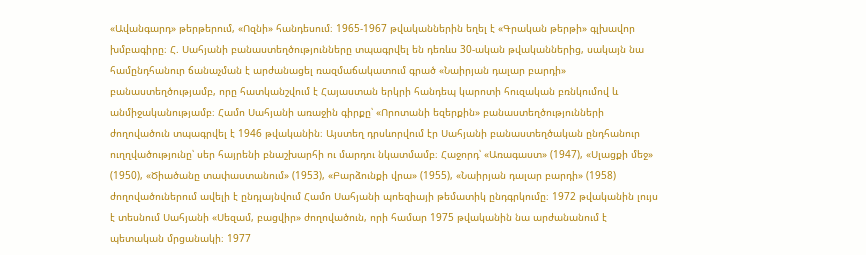«Ավանգարդ» թերթերում, «Ոզնի» հանդեսում։ 1965-1967 թվականներին եղել է «Գրական թերթի» գլխավոր խմբագիրը։ Հ. Սահյանի բանաստեղծությունները տպագրվել են դեռևս 30-ական թվականներից, սակայն նա համընդհանուր ճանաչման է արժանացել ռազմաճակատում գրած «Նաիրյան դալար բարդի» բանաստեղծությամբ, որը հատկանշվում է Հայաստան երկրի հանդեպ կարոտի հուզական բռնկումով և անմիջականությամբ։ Համո Սահյանի առաջին գիրքը՝ «Որոտանի եզերքին» բանաստեղծությունների ժողովածուն տպագրվել է 1946 թվականին։ Այստեղ դրսևորվում էր Սահյանի բանաստեղծական ընդհանուր ուղղվածությունը՝ սեր հայրենի բնաշխարհի ու մարդու նկատմամբ։ Հաջորդ՝ «Առագաստ» (1947), «Սլացքի մեջ» (1950), «Ծիածանը տափաստանում» (1953), «Բարձունքի վրա» (1955), «Նաիրյան դալար բարդի» (1958) ժողովածուներում ավելի է ընդլայնվում Համո Սահյանի պոեզիայի թեմատիկ ընդգրկումը։ 1972 թվականին լույս է տեսնում Սահյանի «Սեզամ, բացվիր» ժողովածուն, որի համար 1975 թվականին նա արժանանում է պետական մրցանակի։ 1977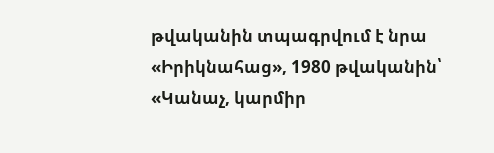թվականին տպագրվում է նրա «Իրիկնահաց», 1980 թվականին՝ «Կանաչ, կարմիր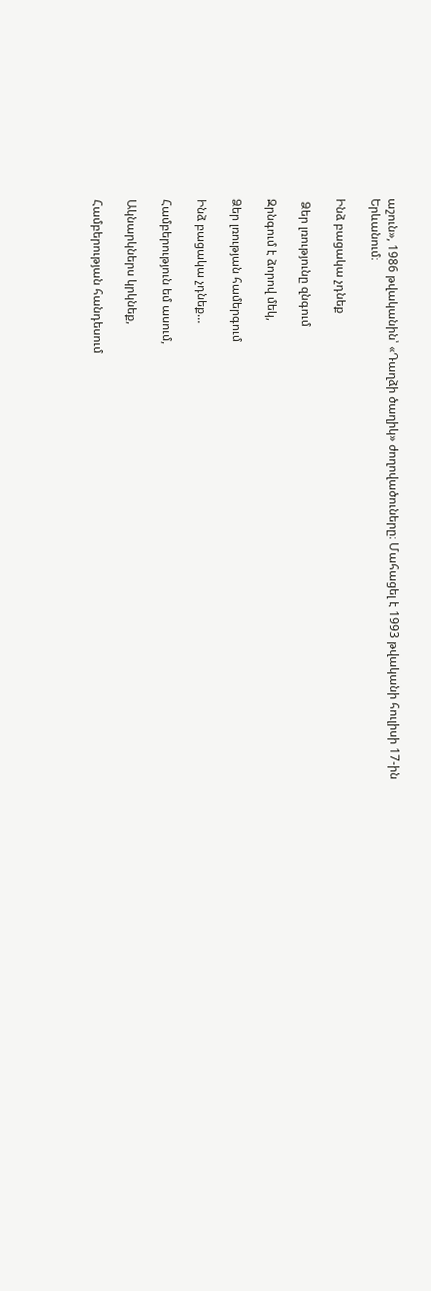աշուն», 1986 թվականին՝ «Դաղձի ծաղիկ» ժողովածուները։ Մահացել է 1993 թվականի հուլիսի 17-ին Երևանում։

Ինձ բացակա չդնեք

 Ձեր լռությունը զնգում

Զրնգում է ձորով մեկ,

Ձեր լռության համերգում

Ինձ բացակա չդնեք…

Համբերություն եմ ասում,

Ակնարկներս կրկնեք,

Համբերության հանդեսում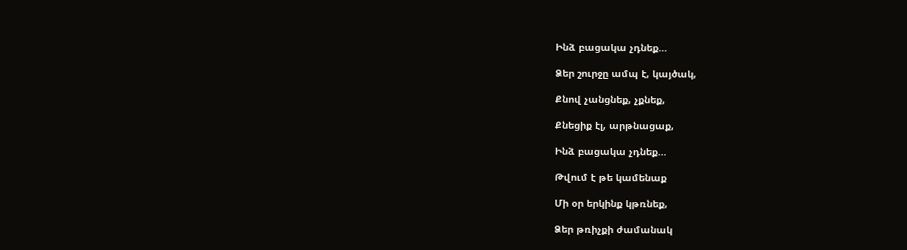Ինձ բացակա չդնեք…

Ձեր շուրջը ամպ է, կայծակ,

Քնով չանցնեք, չքնեք,

Քնեցիք էլ, արթնացաք,

Ինձ բացակա չդնեք…

Թվում է թե կամենաք

Մի օր երկինք կթռնեք,

Ձեր թռիչքի ժամանակ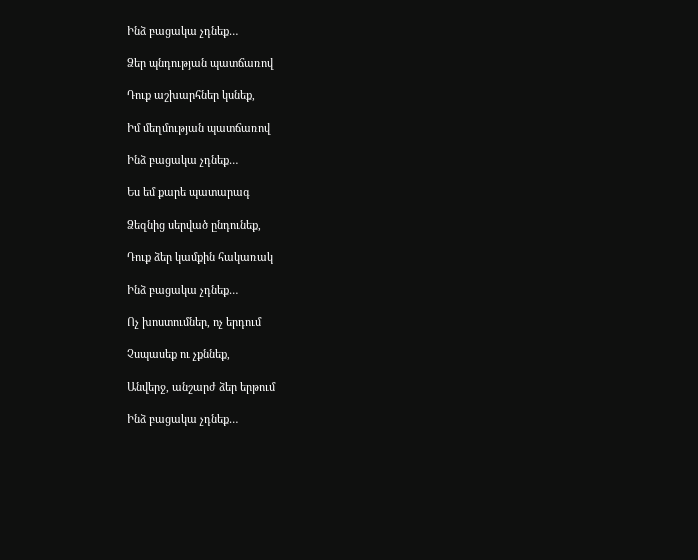Ինձ բացակա չդնեք…

Ձեր պնդության պատճառով

Դուք աշխարհներ կսնեք,

Իմ մեղմության պատճառով

Ինձ բացակա չդնեք…

Ես եմ քարե պատարագ

Ձեզնից սերված ընդունեք,

Դուք ձեր կամքին հակառակ

Ինձ բացակա չդնեք…

Ոչ խոստումներ, ոչ երդում

Չսպասեք ու չքննեք,

Անվերջ, անշարժ ձեր երթում

Ինձ բացակա չդնեք…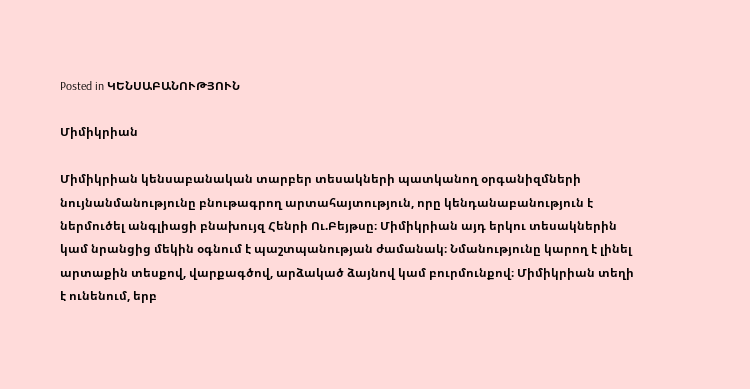Posted in ԿԵՆՍԱԲԱՆՈՒԹՅՈՒՆ

Միմիկրիան

Միմիկրիան կենսաբանական տարբեր տեսակների պատկանող օրգանիզմների նույնանմանությունը բնութագրող արտահայտություն, որը կենդանաբանություն է ներմուծել անգլիացի բնախույզ Հենրի Ու.Բեյթսը։ Միմիկրիան այդ երկու տեսակներին կամ նրանցից մեկին օգնում է պաշտպանության ժամանակ։ Նմանությունը կարող է լինել արտաքին տեսքով, վարքագծով, արձակած ձայնով կամ բուրմունքով։ Միմիկրիան տեղի է ունենում, երբ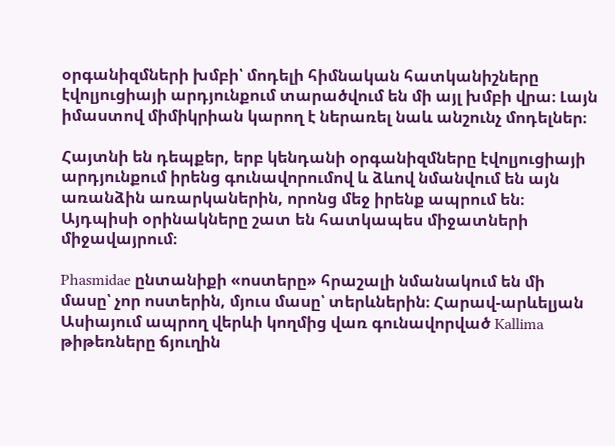օրգանիզմների խմբի՝ մոդելի հիմնական հատկանիշները էվոլյուցիայի արդյունքում տարածվում են մի այլ խմբի վրա։ Լայն իմաստով միմիկրիան կարող է ներառել նաև անշունչ մոդելներ։

Հայտնի են դեպքեր, երբ կենդանի օրգանիզմները էվոլյուցիայի արդյունքում իրենց գունավորումով և ձևով նմանվում են այն առանձին առարկաներին, որոնց մեջ իրենք ապրում են։ Այդպիսի օրինակները շատ են հատկապես միջատների միջավայրում։

Phasmidae ընտանիքի «ոստերը» հրաշալի նմանակում են մի մասը՝ չոր ոստերին, մյուս մասը՝ տերևներին։ Հարավ-արևելյան Ասիայում ապրող վերևի կողմից վառ գունավորված Kallima թիթեռները ճյուղին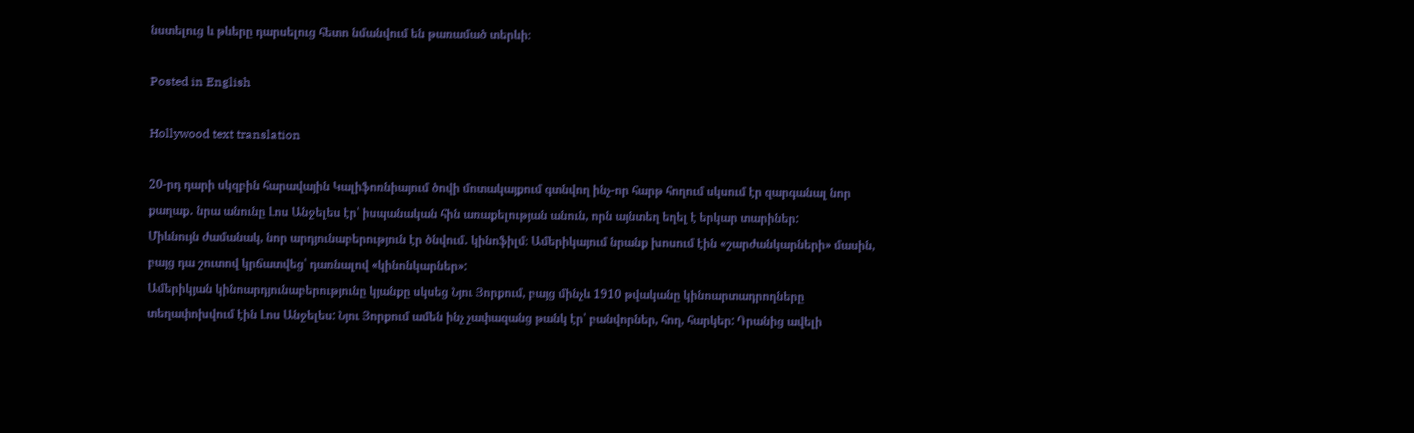նստելուց և թևերը դարսելուց հետո նմանվում են թառամած տերևի։

Posted in English

Hollywood text translation

20-րդ դարի սկզբին հարավային Կալիֆոռնիայում ծովի մոտակայքում գտնվող ինչ-որ հարթ հողում սկսում էր զարգանալ նոր քաղաք․ նրա անունը Լոս Անջելես էր՝ իսպանական հին առաքելության անուն, որն այնտեղ եղել է երկար տարիներ:
Միևնույն ժամանակ, նոր արդյունաբերություն էր ծնվում․ կինոֆիլմ։ Ամերիկայում նրանք խոսում էին «շարժանկարների» մասին, բայց դա շուտով կրճատվեց՝ դառնալով «կինոնկարներ»:
Ամերիկյան կինոարդյունաբերությունը կյանքը սկսեց Նյու Յորքում, բայց մինչև 1910 թվականը կինոարտադրողները տեղափոխվում էին Լոս Անջելես: Նյու Յորքում ամեն ինչ չափազանց թանկ էր՝ բանվորներ, հող, հարկեր: Դրանից ավելի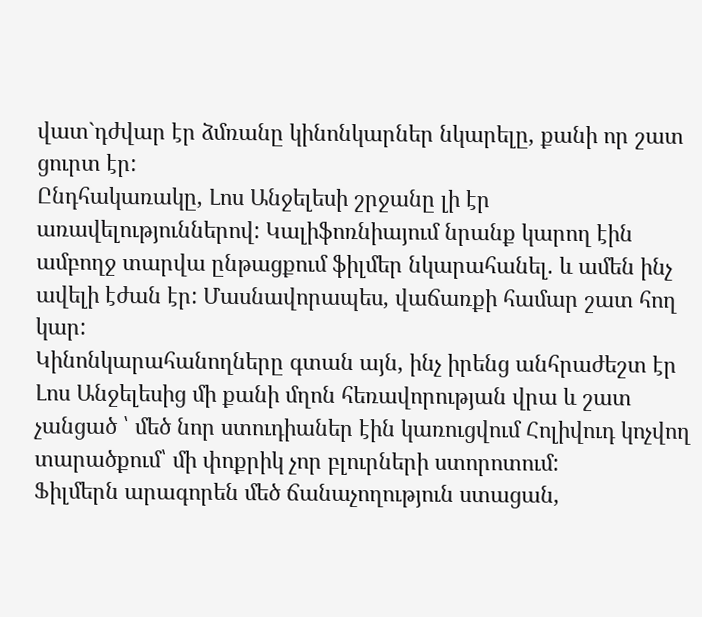վատ`դժվար էր ձմռանը կինոնկարներ նկարելը, քանի որ շատ ցուրտ էր:
Ընդհակառակը, Լոս Անջելեսի շրջանը լի էր առավելություններով: Կալիֆոռնիայում նրանք կարող էին ամբողջ տարվա ընթացքում ֆիլմեր նկարահանել. և ամեն ինչ ավելի էժան էր: Մասնավորապես, վաճառքի համար շատ հող կար:
Կինոնկարահանողները գտան այն, ինչ իրենց անհրաժեշտ էր Լոս Անջելեսից մի քանի մղոն հեռավորության վրա և շատ չանցած ՝ մեծ նոր ստուդիաներ էին կառուցվում Հոլիվուդ կոչվող տարածքում՝ մի փոքրիկ չոր բլուրների ստորոտում:
Ֆիլմերն արագորեն մեծ ճանաչողություն ստացան,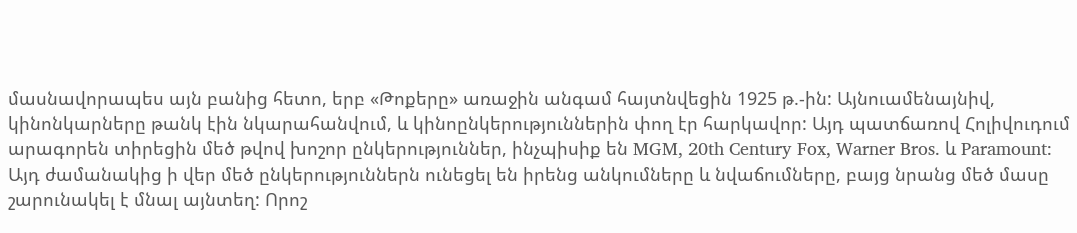մասնավորապես այն բանից հետո, երբ «Թոքերը» առաջին անգամ հայտնվեցին 1925 թ.-ին: Այնուամենայնիվ, կինոնկարները թանկ էին նկարահանվում, և կինոընկերություններին փող էր հարկավոր: Այդ պատճառով Հոլիվուդում արագորեն տիրեցին մեծ թվով խոշոր ընկերություններ, ինչպիսիք են MGM, 20th Century Fox, Warner Bros. և Paramount:
Այդ ժամանակից ի վեր մեծ ընկերություններն ունեցել են իրենց անկումները և նվաճումները, բայց նրանց մեծ մասը շարունակել է մնալ այնտեղ: Որոշ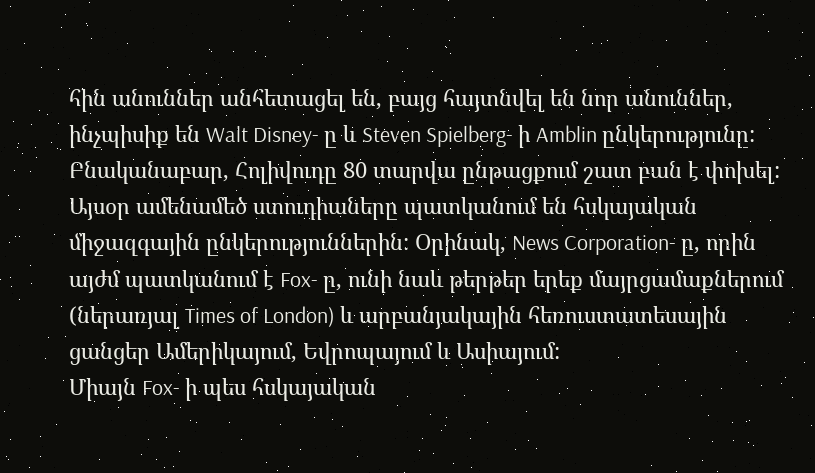հին անուններ անհետացել են, բայց հայտնվել են նոր անուններ, ինչպիսիք են Walt Disney- ը և Steven Spielberg- ի Amblin ընկերությունը:
Բնականաբար, Հոլիվուդը 80 տարվա ընթացքում շատ բան է փոխել: Այսօր ամենամեծ ստուդիաները պատկանում են հսկայական միջազգային ընկերություններին: Օրինակ, News Corporation- ը, որին այժմ պատկանում է Fox- ը, ունի նաև թերթեր երեք մայրցամաքներում (ներառյալ Times of London) և արբանյակային հեռուստատեսային ցանցեր Ամերիկայում, Եվրոպայում և Ասիայում:
Միայն Fox- ի պես հսկայական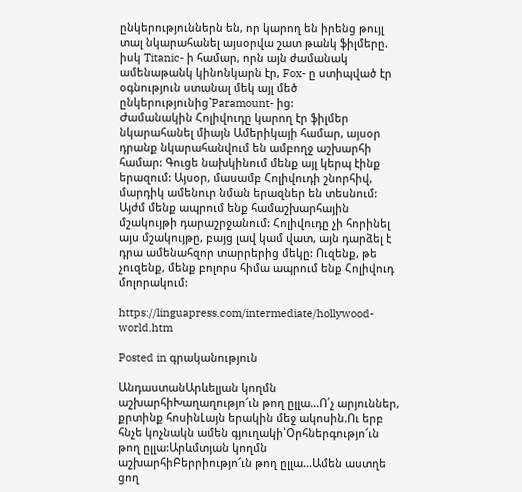ընկերություններն են, որ կարող են իրենց թույլ տալ նկարահանել այսօրվա շատ թանկ ֆիլմերը. իսկ Titanic- ի համար, որն այն ժամանակ ամենաթանկ կինոնկարն էր, Fox- ը ստիպված էր օգնություն ստանալ մեկ այլ մեծ ընկերությունից`Paramount- ից:
Ժամանակին Հոլիվուդը կարող էր ֆիլմեր նկարահանել միայն Ամերիկայի համար, այսօր դրանք նկարահանվում են ամբողջ աշխարհի համար: Գուցե նախկինում մենք այլ կերպ էինք երազում: Այսօր, մասամբ Հոլիվուդի շնորհիվ, մարդիկ ամենուր նման երազներ են տեսնում:
Այժմ մենք ապրում ենք համաշխարհային մշակույթի դարաշրջանում: Հոլիվուդը չի հորինել այս մշակույթը, բայց լավ կամ վատ, այն դարձել է դրա ամենահզոր տարրերից մեկը: Ուզենք, թե չուզենք, մենք բոլորս հիմա ապրում ենք Հոլիվուդ մոլորակում:

https://linguapress.com/intermediate/hollywood-world.htm

Posted in գրականություն

ԱնդաստանԱրևելյան կողմն աշխարհիԽաղաղությո՜ւն թող ըլլա…Ո՛չ արյուններ, քրտինք հոսինԼայն երակին մեջ ակոսին.Ու երբ հնչե կոչնակն ամեն գյուղակի՝Օրհներգությո՜ւն թող ըլլա:Արևմտյան կողմն աշխարհիԲերրիությո՜ւն թող ըլլա…Ամեն աստղե ցող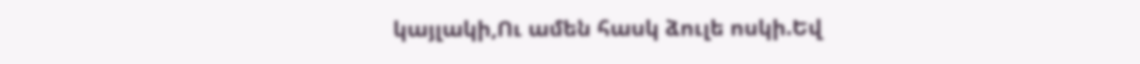կայլակի,Ու ամեն հասկ ձուլե ոսկի.Եվ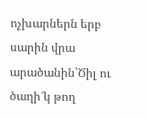ոչխարներն երբ սարին վրա արածանին՝Ծիլ ու ծաղի՜կ թող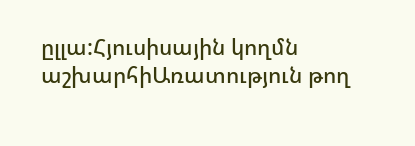ըլլա:Հյուսիսային կողմն աշխարհիԱռատություն թող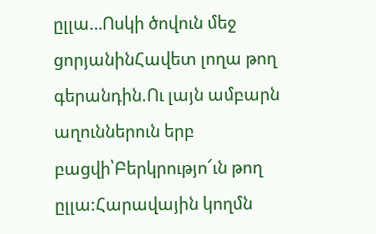ըլլա…Ոսկի ծովուն մեջ ցորյանինՀավետ լողա թող գերանդին.Ու լայն ամբարն աղուններուն երբ բացվի՝Բերկրությո՜ւն թող ըլլա:Հարավային կողմն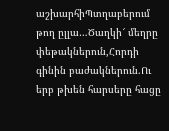աշխարհիՊտղաբերում թող ըլլա…Ծաղկի՜ մեղրը փեթակներուն,Հորդի գինին բաժակներուն.Ու երբ թխեն հարսերը հացը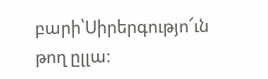բարի՝Սիրերգությո՜ւն թող ըլլա։